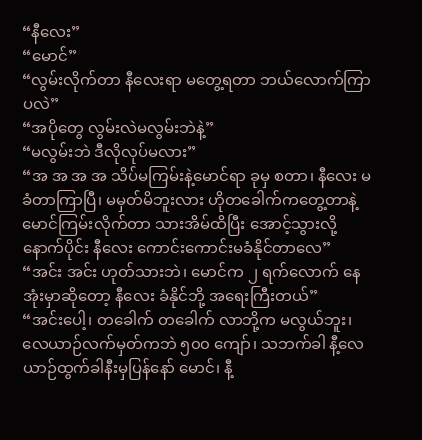“နီလေး”
“မောင်”
“လွမ်းလိုက်တာ နီလေးရာ မတွေ့ရတာ ဘယ်လောက်ကြာပလဲ”
“အပိုတွေ လွမ်းလဲမလွမ်းဘဲနဲ့”
“မလွမ်းဘဲ ဒီလိုလုပ်မလား”
“အ အ အ အ သိပ်မကြမ်းနဲ့မောင်ရာ ခုမှ စတာ၊ နီလေး မခံတာကြာပြီ၊ မမှတ်မိဘူးလား ဟိုတခေါက်ကတွေ့တာနဲ့ မောင်ကြမ်းလိုက်တာ သားအိမ်ထိပြီး အောင့်သွားလို့ နောက်ပိုင်း နီလေး ကောင်းကောင်းမခံနိုင်တာလေ”
“အင်း အင်း ဟုတ်သားဘဲ၊ မောင်က ၂ ရက်လောက် နေအုံးမှာဆိုတော့ နီလေး ခံနိုင်ဘို့ အရေးကြီးတယ်”
“အင်းပေါ့၊ တခေါက် တခေါက် လာဘို့က မလွယ်ဘူး၊ လေယာဉ်လက်မှတ်ကဘဲ ၅၀၀ ကျော်၊ သဘက်ခါ နီ့လေယာဉ်ထွက်ခါနီးမှပြန်နော် မောင်၊ နီ့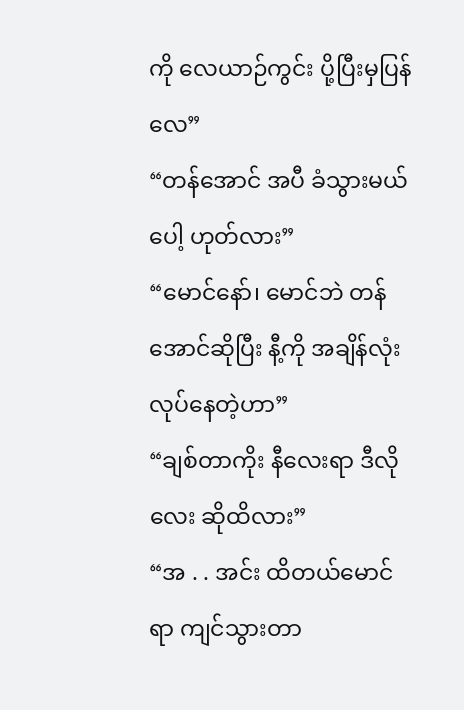ကို လေယာဉ်ကွင်း ပို့ပြီးမှပြန်လေ”
“တန်အောင် အပီ ခံသွားမယ်ပေါ့ ဟုတ်လား”
“မောင်နော်၊ မောင်ဘဲ တန်အောင်ဆိုပြီး နီ့ကို အချိန်လုံး လုပ်နေတဲ့ဟာ”
“ချစ်တာကိုး နီလေးရာ ဒီလိုလေး ဆိုထိလား”
“အ . . အင်း ထိတယ်မောင်ရာ ကျင်သွားတာ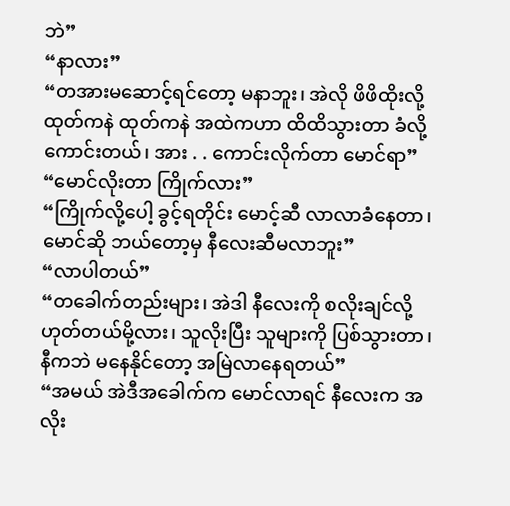ဘဲ”
“နာလား”
“တအားမဆောင့်ရင်တော့ မနာဘူး၊ အဲလို ဖိဖိထိုးလို့ ထုတ်ကနဲ ထုတ်ကနဲ အထဲကဟာ ထိထိသွားတာ ခံလို့ကောင်းတယ်၊ အား . . ကောင်းလိုက်တာ မောင်ရာ”
“မောင်လိုးတာ ကြိုက်လား”
“ကြိုက်လို့ပေါ့ ခွင့်ရတိုင်း မောင့်ဆီ လာလာခံနေတာ၊ မောင်ဆို ဘယ်တော့မှ နီလေးဆီမလာဘူး”
“လာပါတယ်”
“တခေါက်တည်းများ၊ အဲဒါ နီလေးကို စလိုးချင်လို့ ဟုတ်တယ်မို့လား၊ သူလိုးပြီး သူများကို ပြစ်သွားတာ၊ နီကဘဲ မနေနိုင်တော့ အမြဲလာနေရတယ်”
“အမယ် အဲဒီအခေါက်က မောင်လာရင် နီလေးက အလိုး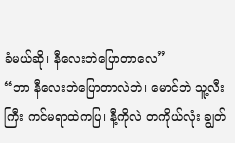ခံမယ်ဆို၊ နီလေးဘဲပြောတာလေ”
“ဘာ နီလေးဘဲပြောတာလဲဘဲ၊ မောင်ဘဲ သူ့လီးကြီး ကင်မရာထဲကပြ၊ နီ့ကိုလဲ တကိုယ်လုံး ချွတ်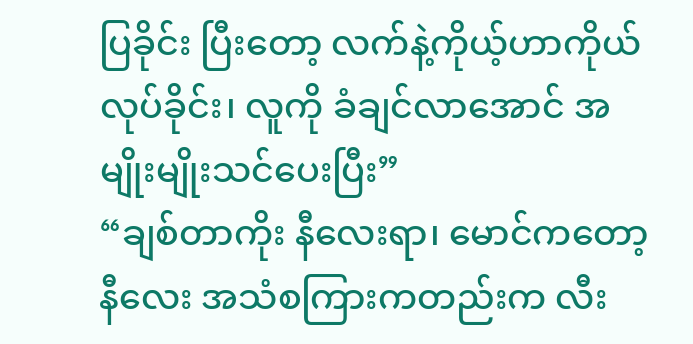ပြခိုင်း ပြီးတော့ လက်နဲ့ကိုယ့်ဟာကိုယ် လုပ်ခိုင်း၊ လူကို ခံချင်လာအောင် အမျိုးမျိုးသင်ပေးပြီး”
“ချစ်တာကိုး နီလေးရာ၊ မောင်ကတော့ နီလေး အသံစကြားကတည်းက လီး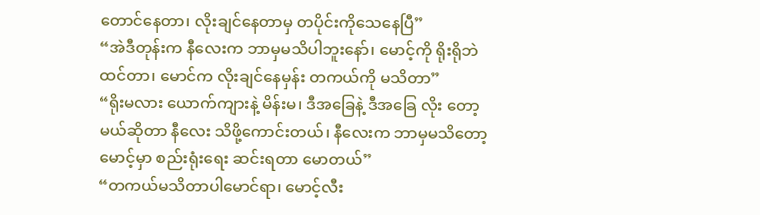တောင်နေတာ၊ လိုးချင်နေတာမှ တပိုင်းကိုသေနေပြီ”
“အဲဒီတုန်းက နီလေးက ဘာမှမသိပါဘူးနော်၊ မောင့်ကို ရိုးရိုဘဲ ထင်တာ၊ မောင်က လိုးချင်နေမှန်း တကယ်ကို မသိတာ”
“ရိုးမလား ယောက်ကျားနဲ့ မိန်းမ၊ ဒီအခြေနဲ့ ဒီအခြေ လိုး တော့မယ်ဆိုတာ နီလေး သိဖို့ကောင်းတယ်၊ နီလေးက ဘာမှမသိတော့ မောင့်မှာ စည်းရုံးရေး ဆင်းရတာ မောတယ်”
“တကယ်မသိတာပါမောင်ရာ၊ မောင့်လီး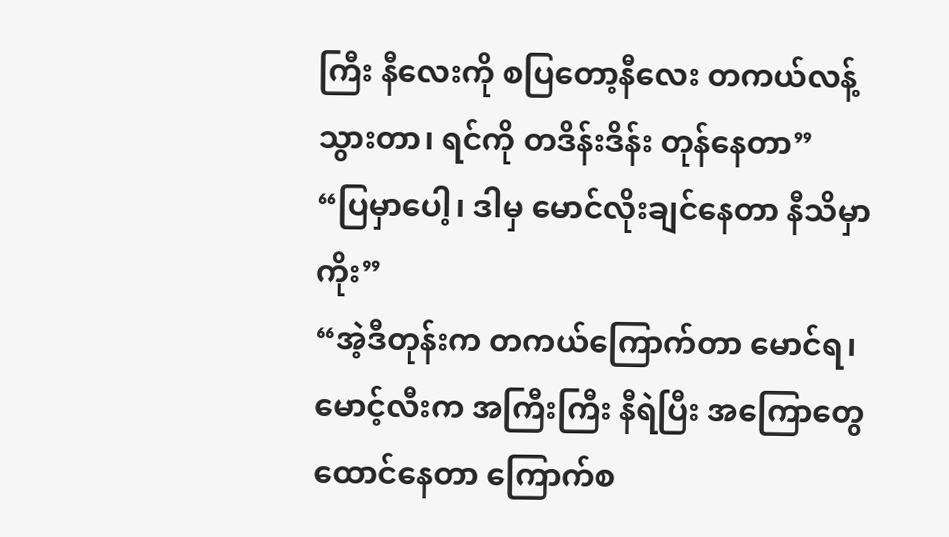ကြီး နီလေးကို စပြတော့နီလေး တကယ်လန့်သွားတာ၊ ရင်ကို တဒိန်းဒိန်း တုန်နေတာ”
“ပြမှာပေါ့၊ ဒါမှ မောင်လိုးချင်နေတာ နီသိမှာကိုး”
“အဲ့ဒီတုန်းက တကယ်ကြောက်တာ မောင်ရ၊ မောင့်လီးက အကြီးကြီး နီရဲပြီး အကြောတွေ ထောင်နေတာ ကြောက်စ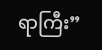ရာကြီး”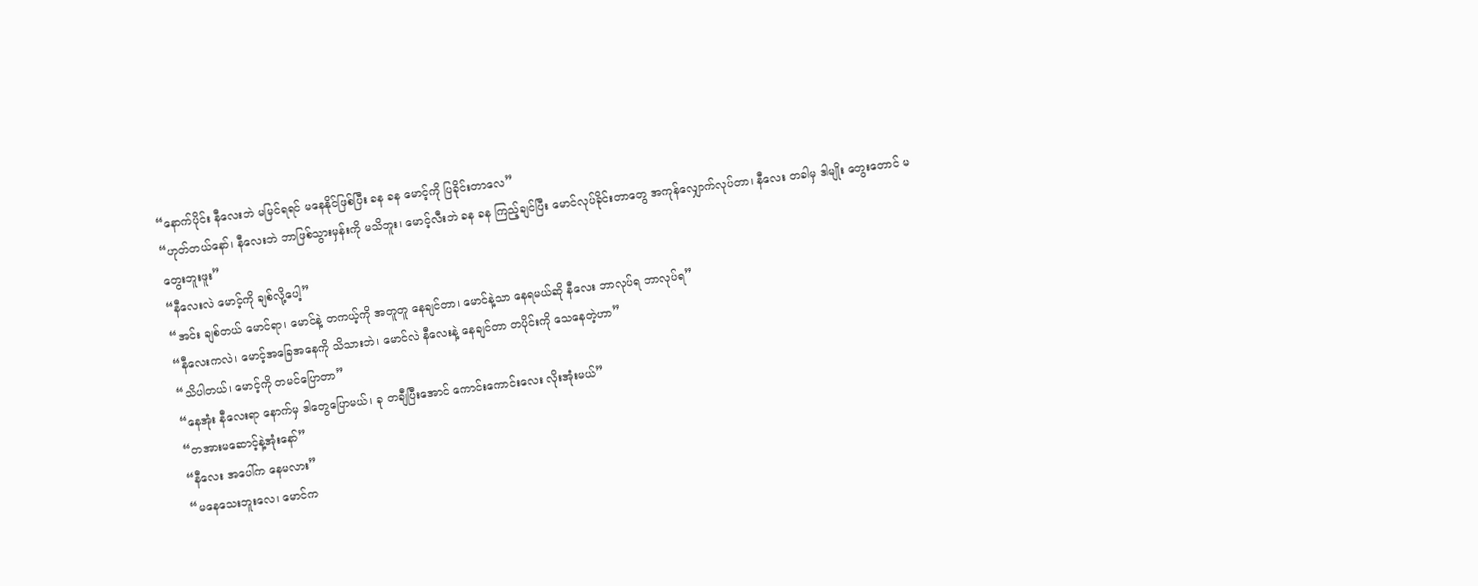“နောက်ပိုင်း နီလေးဘဲ မမြင်ရရင် မနေနိုင်ဖြစ်ပြီး ခန ခန မောင့်ကို ပြခိုင်းတာလေ”
“ဟုတ်တယ်နော်၊ နီလေးဘဲ ဘာဖြစ်သွားမှန်းကို မသိဘူး၊ မောင့်လီးဘဲ ခန ခန ကြည့်ချင်ပြီး မောင်လုပ်ခိုင်းတာတွေ အကုန်လျှောက်လုပ်တာ၊ နီလေး တခါမှ ဒါမျိုး တွေးတောင် မတွေးဘူးဖူး”
“နီလေးလဲ မောင့်ကို ချစ်လို့ပေါ့”
“အင်း ချစ်တယ် မောင်ရာ၊ မောင်နဲ့ တကယ့်ကို အတူတူ နေချင်တာ၊ မောင်နဲ့သာ နေရမယ်ဆို နီလေး ဘာလုပ်ရ ဘာလုပ်ရ”
“နီလေးကလဲ၊ မောင့်အခြေအနေကို သိသားဘဲ၊ မောင်လဲ နီလေးနဲ့ နေချင်တာ တပိုင်းကို သေနေတဲ့ဟာ”
“သိပါတယ်၊ မောင့်ကို တမင်ပြောတာ”
“နေအုံး နီလေးရာ နောက်မှ ဒါတွေပြောမယ်၊ ခု တချီပြီးအောင် ကောင်းကောင်းလေး လိုးအုံးမယ်”
“တအားမဆောင့်နဲ့အုံးနော်”
“နီလေး အပေါ်က နေမလား”
“မနေသေးဘူးလေ၊ မောင်က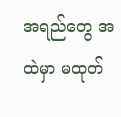အရည်တွေ အထဲမှာ မထုတ်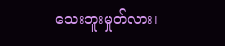သေးဘူးမှုတ်လား၊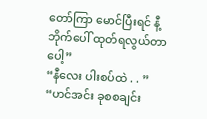တော်ကြာ မောင်ပြီးရင် နီ့ ဘိုက်ပေါ် ထုတ်ရလွယ်တာပေါ့”
“နီလေး ပါးစပ်ထဲ . . ”
“ဟင်အင်း ခုစစချင်း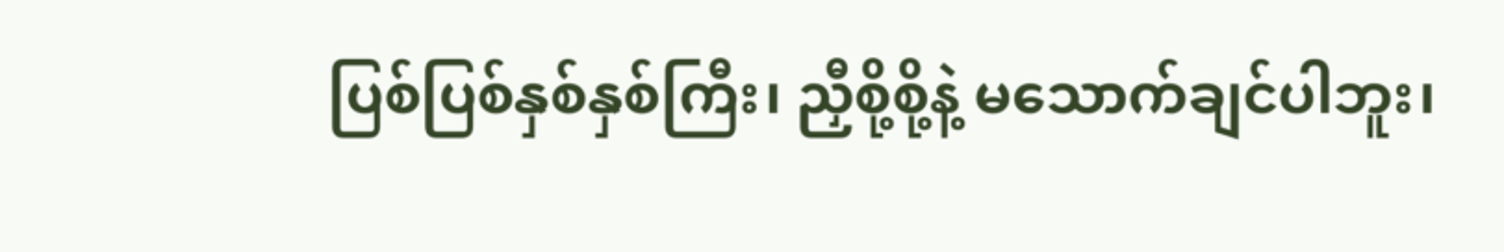ပြစ်ပြစ်နှစ်နှစ်ကြီး၊ ညှီစို့စို့နဲ့ မသောက်ချင်ပါဘူး၊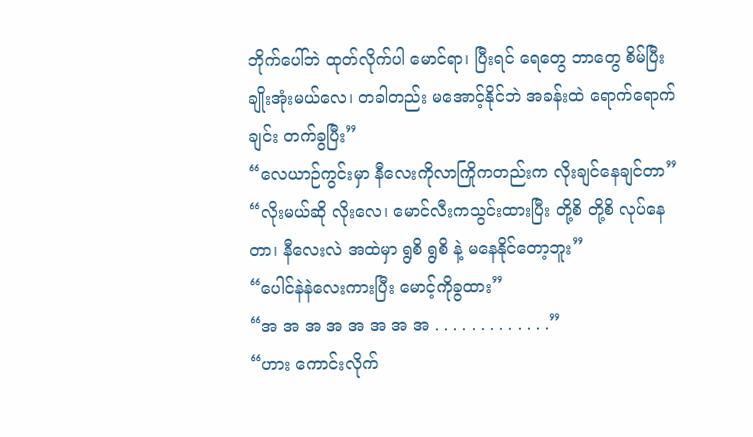ဘိုက်ပေါ်ဘဲ ထုတ်လိုက်ပါ မောင်ရာ၊ ပြီးရင် ရေတွေ ဘာတွေ စိမ်ပြီး ချိုးအုံးမယ်လေ၊ တခါတည်း မအောင့်နိုင်ဘဲ အခန်းထဲ ရောက်ရောက်ချင်း တက်ခွပြီး”
“လေယာဉ်ကွင်းမှာ နီလေးကိုလာကြိုကတည်းက လိုးချင်နေချင်တာ”
“လိုးမယ်ဆို လိုးလေ၊ မောင်လီးကသွင်းထားပြီး တို့စိ တို့စိ လုပ်နေတာ၊ နီလေးလဲ အထဲမှာ ရွစိ ရွစိ နဲ့ မနေနိုင်တော့ဘူး”
“ပေါင်နဲနဲလေးကားပြီး မောင့်ကိုခွထား”
“အ အ အ အ အ အ အ အ . . . . . . . . . . . . .”
“ဟား ကောင်းလိုက်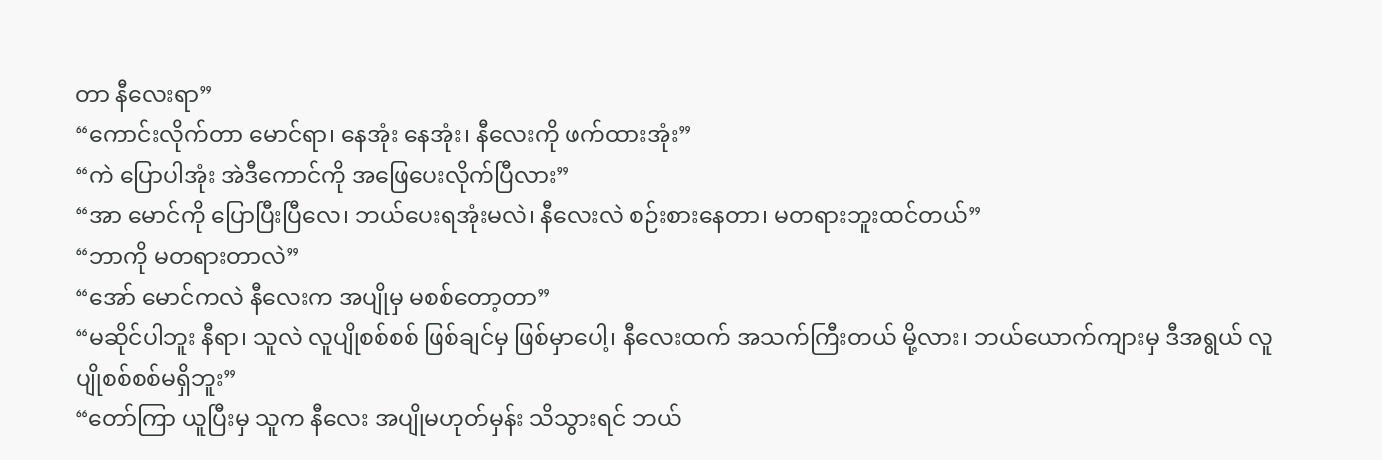တာ နီလေးရာ”
“ကောင်းလိုက်တာ မောင်ရာ၊ နေအုံး နေအုံး၊ နီလေးကို ဖက်ထားအုံး”
“ကဲ ပြောပါအုံး အဲဒီကောင်ကို အဖြေပေးလိုက်ပြီလား”
“အာ မောင်ကို ပြောပြီးပြီလေ၊ ဘယ်ပေးရအုံးမလဲ၊ နီလေးလဲ စဉ်းစားနေတာ၊ မတရားဘူးထင်တယ်”
“ဘာကို မတရားတာလဲ”
“အော် မောင်ကလဲ နီလေးက အပျိုမှ မစစ်တော့တာ”
“မဆိုင်ပါဘူး နီရာ၊ သူလဲ လူပျိုစစ်စစ် ဖြစ်ချင်မှ ဖြစ်မှာပေါ့၊ နီလေးထက် အသက်ကြီးတယ် မို့လား၊ ဘယ်ယောက်ကျားမှ ဒီအရွယ် လူပျိုစစ်စစ်မရှိဘူး”
“တော်ကြာ ယူပြီးမှ သူက နီလေး အပျိုမဟုတ်မှန်း သိသွားရင် ဘယ်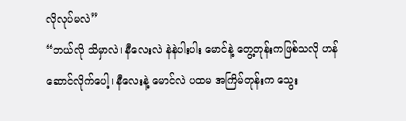လိုလုပ်မလဲ”
“ဘယ်လို သိမှာလဲ၊ နီလေးလဲ နဲနဲပါးပါး မောင်နဲ့ တွေ့တုန်းကဖြစ်သလို ဟန်ဆောင်လိုက်ပေါ့၊ နီလေးနဲ့ မောင်လဲ ပထမ အကြိမ်တုန်းက သွေး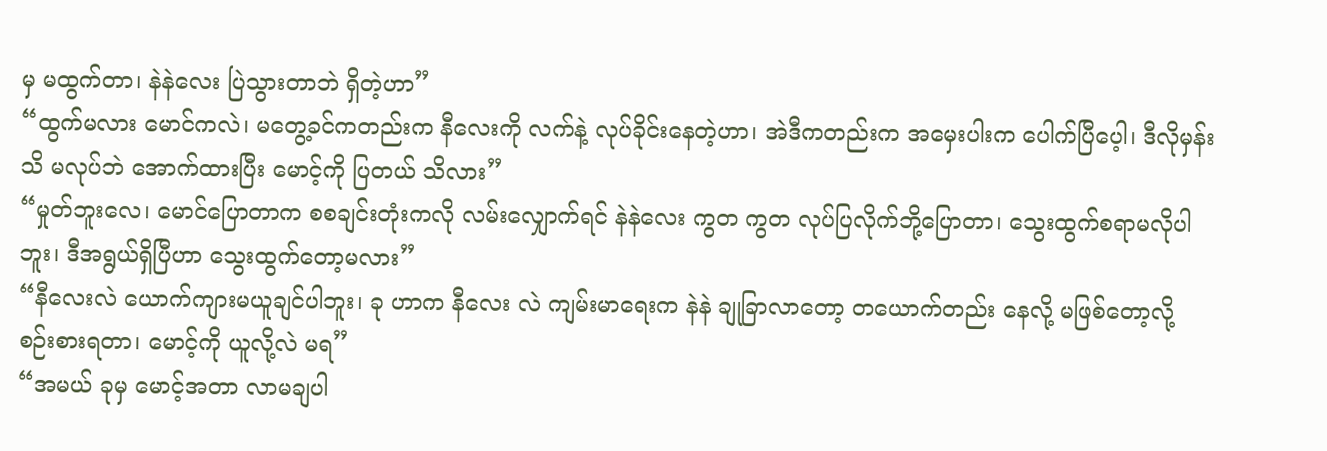မှ မထွက်တာ၊ နဲနဲလေး ပြဲသွားတာဘဲ ရှိတဲ့ဟာ”
“ထွက်မလား မောင်ကလဲ၊ မတွေ့ခင်ကတည်းက နီလေးကို လက်နဲ့ လုပ်ခိုင်းနေတဲ့ဟာ၊ အဲဒီကတည်းက အမှေးပါးက ပေါက်ပြီပေ့ါ၊ ဒီလိုမှန်းသိ မလုပ်ဘဲ အောက်ထားပြီး မောင့်ကို ပြတယ် သိလား”
“မှုတ်ဘူးလေ၊ မောင်ပြောတာက စစချင်းတုံးကလို လမ်းလျှောက်ရင် နဲနဲလေး ကွတ ကွတ လုပ်ပြလိုက်ဘို့ပြောတာ၊ သွေးထွက်စရာမလိုပါဘူး၊ ဒီအရွယ်ရှိပြီဟာ သွေးထွက်တော့မလား”
“နီလေးလဲ ယောက်ကျားမယူချင်ပါဘူး၊ ခု ဟာက နီလေး လဲ ကျမ်းမာရေးက နဲနဲ ချုခြာလာတော့ တယောက်တည်း နေလို့ မဖြစ်တော့လို့ စဉ်းစားရတာ၊ မောင့်ကို ယူလို့လဲ မရ”
“အမယ် ခုမှ မောင့်အတာ လာမချပါ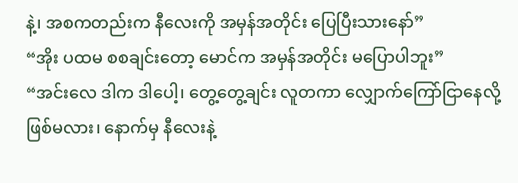နဲ့၊ အစကတည်းက နီလေးကို အမှန်အတိုင်း ပြေပြီးသားနော်”
“အိုး ပထမ စစချင်းတော့ မောင်က အမှန်အတိုင်း မပြောပါဘူး”
“အင်းလေ ဒါက ဒါပေါ့၊ တွေ့တွေ့ချင်း လူတကာ လျှောက်ကြော်ငြာနေလို့ ဖြစ်မလား၊ နောက်မှ နီလေးနဲ့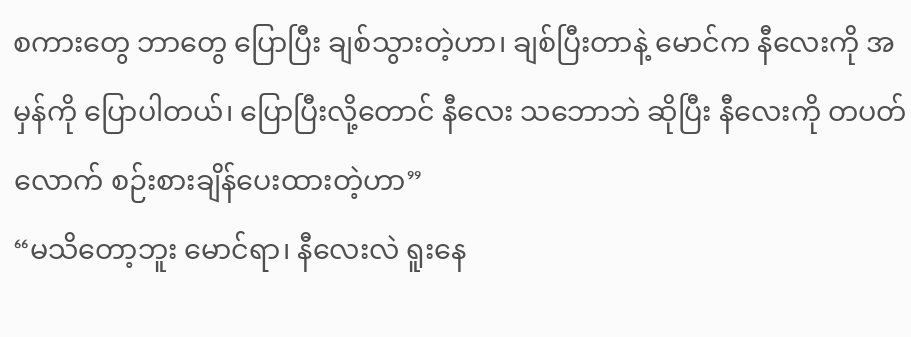စကားတွေ ဘာတွေ ပြောပြီး ချစ်သွားတဲ့ဟာ၊ ချစ်ပြီးတာနဲ့ မောင်က နီလေးကို အမှန်ကို ပြောပါတယ်၊ ပြောပြီးလို့တောင် နီလေး သဘောဘဲ ဆိုပြီး နီလေးကို တပတ်လောက် စဉ်းစားချိန်ပေးထားတဲ့ဟာ”
“မသိတော့ဘူး မောင်ရာ၊ နီလေးလဲ ရူးနေ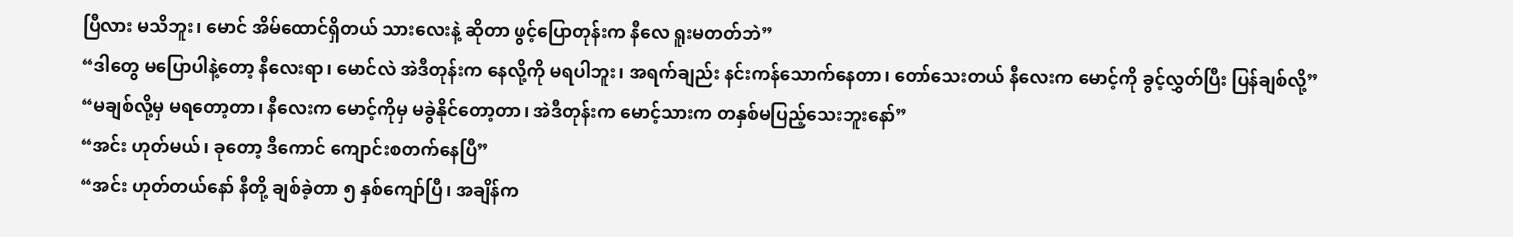ပြီလား မသိဘူး၊ မောင် အိမ်ထောင်ရှိတယ် သားလေးနဲ့ ဆိုတာ ဖွင့်ပြောတုန်းက နီလေ ရူးမတတ်ဘဲ”
“ဒါတွေ မပြောပါနဲ့တော့ နီလေးရာ၊ မောင်လဲ အဲဒီတုန်းက နေလို့ကို မရပါဘူး၊ အရက်ချည်း နင်းကန်သောက်နေတာ၊ တော်သေးတယ် နီလေးက မောင့်ကို ခွင့်လွှတ်ပြီး ပြန်ချစ်လို့”
“မချစ်လို့မှ မရတော့တာ၊ နီလေးက မောင့်ကိုမှ မခွဲနိုင်တော့တာ၊ အဲဒီတုန်းက မောင့်သားက တနှစ်မပြည့်သေးဘူးနော်”
“အင်း ဟုတ်မယ်၊ ခုတော့ ဒီကောင် ကျောင်းစတက်နေပြီ”
“အင်း ဟုတ်တယ်နော် နီတို့ ချစ်ခဲ့တာ ၅ နှစ်ကျော်ပြီ၊ အချိန်က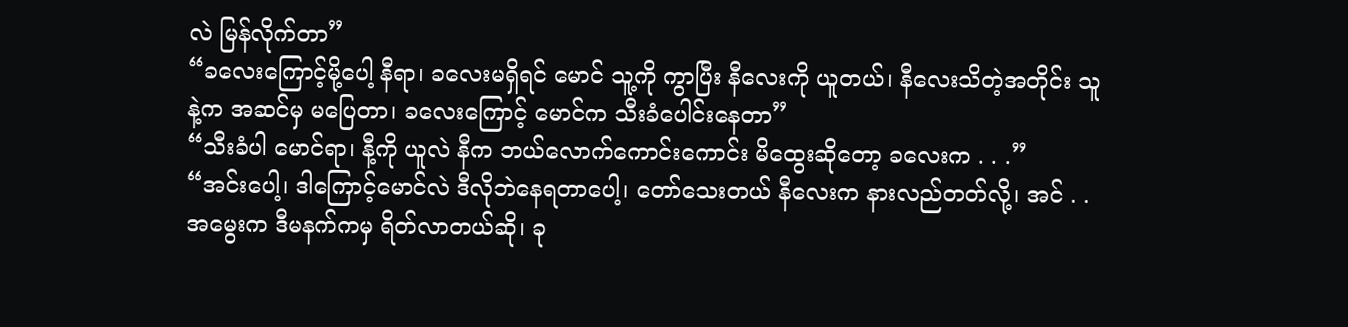လဲ မြန်လိုက်တာ”
“ခလေးကြောင့်မို့ပေါ့ နီရာ၊ ခလေးမရှိရင် မောင် သူ့ကို ကွာပြီး နီလေးကို ယူတယ်၊ နီလေးသိတဲ့အတိုင်း သူနဲ့က အဆင်မှ မပြေတာ၊ ခလေးကြောင့် မောင်က သီးခံပေါင်းနေတာ”
“သီးခံပါ မောင်ရာ၊ နီ့ကို ယူလဲ နီက ဘယ်လောက်ကောင်းကောင်း မိထွေးဆိုတော့ ခလေးက . . .”
“အင်းပေါ့၊ ဒါကြောင့်မောင်လဲ ဒီလိုဘဲနေရတာပေါ့၊ တော်သေးတယ် နီလေးက နားလည်တတ်လို့၊ အင် . . အမွေးက ဒီမနက်ကမှ ရိတ်လာတယ်ဆို၊ ခု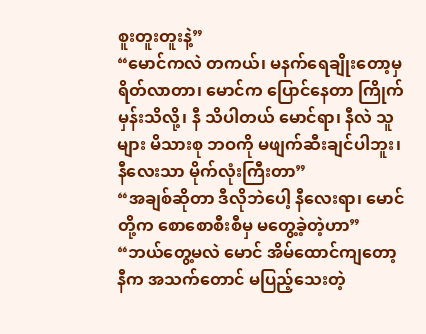စူးတူးတူးနဲ့”
“မောင်ကလဲ တကယ်၊ မနက်ရေချိုးတော့မှ ရိတ်လာတာ၊ မောင်က ပြောင်နေတာ ကြိုက်မှန်းသိလို့၊ နီ သိပါတယ် မောင်ရာ၊ နီလဲ သူများ မိသားစု ဘဝကို မဖျက်ဆီးချင်ပါဘူး၊ နီလေးသာ မိုက်လုံးကြီးတာ”
“အချစ်ဆိုတာ ဒီလိုဘဲပေါ့ နီလေးရာ၊ မောင်တို့က စောစောစီးစီမှ မတွေ့ခဲ့တဲ့ဟာ”
“ဘယ်တွေ့မလဲ မောင် အိမ်ထောင်ကျတော့ နီက အသက်တောင် မပြည့်သေးတဲ့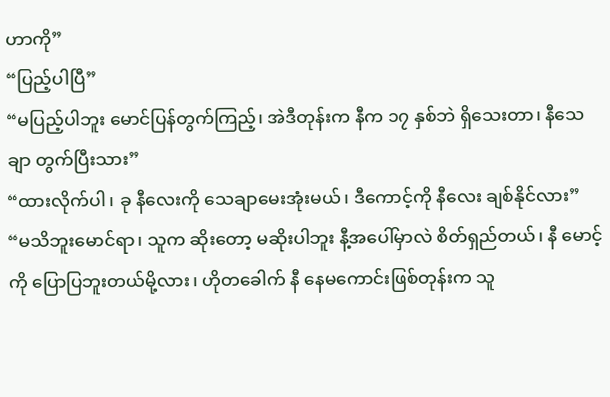ဟာကို”
“ပြည့်ပါပြီ”
“မပြည့်ပါဘူး မောင်ပြန်တွက်ကြည့်၊ အဲဒီတုန်းက နီက ၁၇ နှစ်ဘဲ ရှိသေးတာ၊ နီသေချာ တွက်ပြီးသား”
“ထားလိုက်ပါ၊ ခု နီလေးကို သေချာမေးအုံးမယ်၊ ဒီကောင့်ကို နီလေး ချစ်နိုင်လား”
“မသိဘူးမောင်ရာ၊ သူက ဆိုးတော့ မဆိုးပါဘူး နီ့အပေါ်မှာလဲ စိတ်ရှည်တယ်၊ နီ မောင့်ကို ပြောပြဘူးတယ်မို့လား၊ ဟိုတခေါက် နီ နေမကောင်းဖြစ်တုန်းက သူ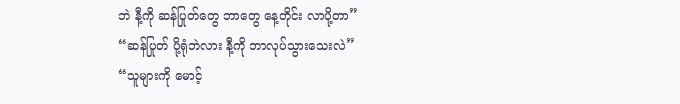ဘဲ နီ့ကို ဆန်ပြုတ်တွေ ဘာတွေ နေ့တိုင်း လာပို့တာ”
“ဆန်ပြုတ် ပို့ရုံဘဲလား နီ့ကို ဘာလုပ်သွားသေးလဲ”
“သူများကို မောင့်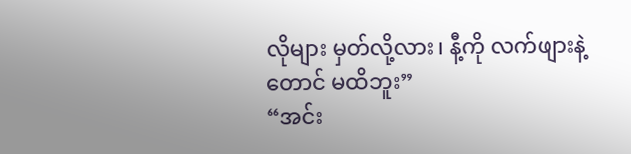လိုများ မှတ်လို့လား၊ နီ့ကို လက်ဖျားနဲ့တောင် မထိဘူး”
“အင်း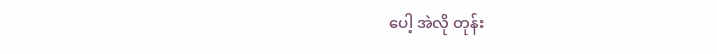ပေါ့ အဲလို တုန်း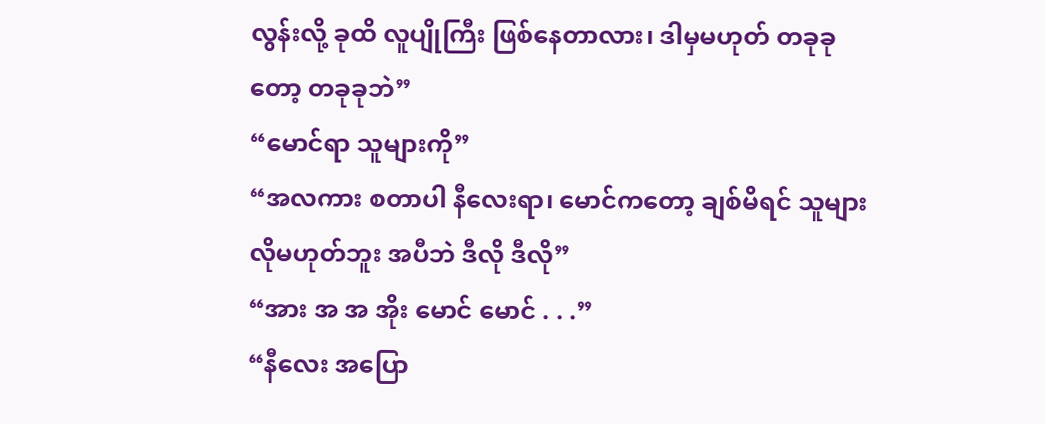လွန်းလို့ ခုထိ လူပျိုကြီး ဖြစ်နေတာလား၊ ဒါမှမဟုတ် တခုခုတော့ တခုခုဘဲ”
“မောင်ရာ သူများကို”
“အလကား စတာပါ နီလေးရာ၊ မောင်ကတော့ ချစ်မိရင် သူများလိုမဟုတ်ဘူး အပီဘဲ ဒီလို ဒီလို”
“အား အ အ အိုး မောင် မောင် . . .”
“နီလေး အပြော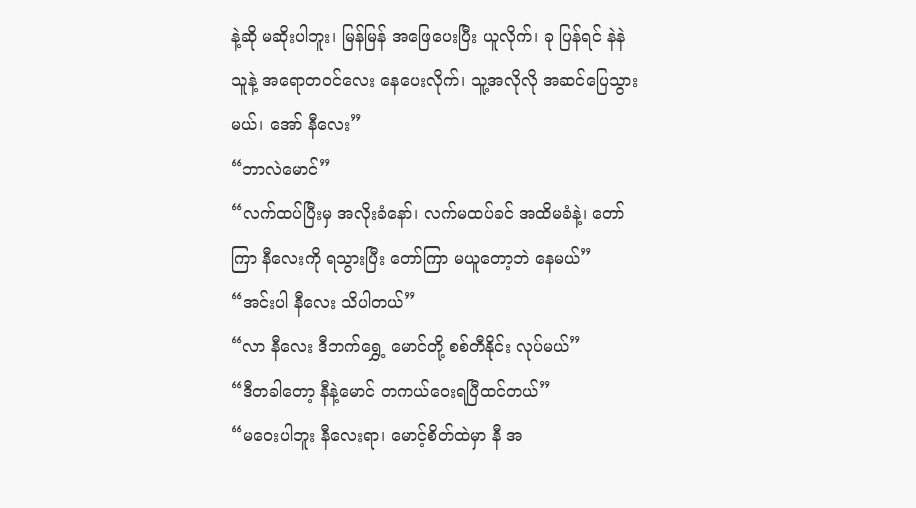နဲ့ဆို မဆိုးပါဘူး၊ မြန်မြန် အဖြေပေးပြီး ယူလိုက်၊ ခု ပြန်ရင် နဲနဲ သူနဲ့ အရောတဝင်လေး နေပေးလိုက်၊ သူ့အလိုလို အဆင်ပြေသွားမယ်၊ အော် နီလေး”
“ဘာလဲမောင်”
“လက်ထပ်ပြီးမှ အလိုးခံနော်၊ လက်မထပ်ခင် အထိမခံနဲ့၊ တော်ကြာ နီလေးကို ရသွားပြီး တော်ကြာ မယူတော့ဘဲ နေမယ်”
“အင်းပါ နီလေး သိပါတယ်”
“လာ နီလေး ဒီဘက်ရွှေ့ မောင်တို့ စစ်တီနိုင်း လုပ်မယ်”
“ဒီတခါတော့ နီနဲ့မောင် တကယ်ဝေးရပြီထင်တယ်”
“မဝေးပါဘူး နီလေးရာ၊ မောင့်စိတ်ထဲမှာ နီ အ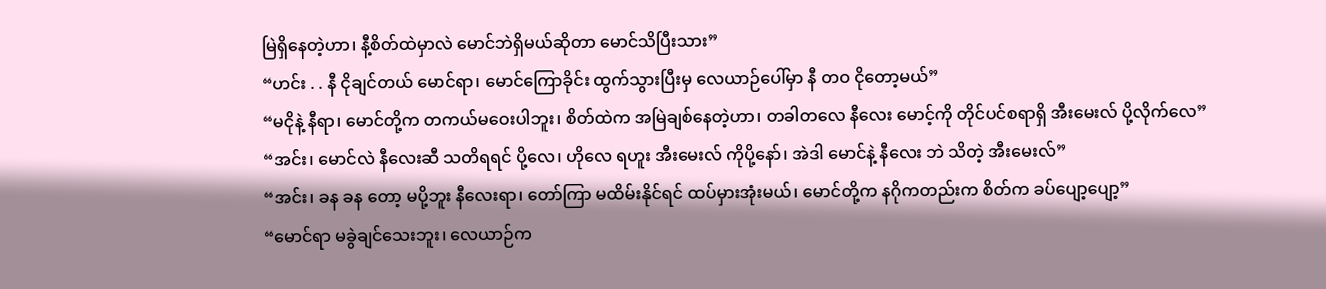မြဲရှိနေတဲ့ဟာ၊ နီ့စိတ်ထဲမှာလဲ မောင်ဘဲရှိမယ်ဆိုတာ မောင်သိပြီးသား”
“ဟင်း . . နီ ငိုချင်တယ် မောင်ရာ၊ မောင်ကြောခိုင်း ထွက်သွားပြီးမှ လေယာဉ်ပေါ်မှာ နီ တဝ ငိုတော့မယ်”
“မငိုနဲ့ နီရာ၊ မောင်တို့က တကယ်မဝေးပါဘူး၊ စိတ်ထဲက အမြဲချစ်နေတဲ့ဟာ၊ တခါတလေ နီလေး မောင့်ကို တိုင်ပင်စရာရှိ အီးမေးလ် ပို့လိုက်လေ”
“အင်း၊ မောင်လဲ နီလေးဆီ သတိရရင် ပို့လေ၊ ဟိုလေ ရဟူး အီးမေးလ် ကိုပို့နော်၊ အဲဒါ မောင်နဲ့ နီလေး ဘဲ သိတဲ့ အီးမေးလ်”
“အင်း၊ ခန ခန တော့ မပို့ဘူး နီလေးရာ၊ တော်ကြာ မထိမ်းနိုင်ရင် ထပ်မှားအုံးမယ်၊ မောင်တို့က နဂိုကတည်းက စိတ်က ခပ်ပျော့ပျော့”
“မောင်ရာ မခွဲချင်သေးဘူး၊ လေယာဉ်က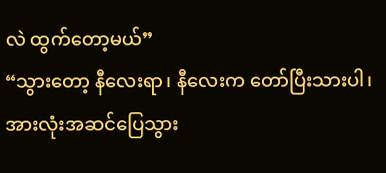လဲ ထွက်တော့မယ်”
“သွားတော့ နီလေးရာ၊ နီလေးက တော်ပြီးသားပါ၊ အားလုံးအဆင်ပြေသွား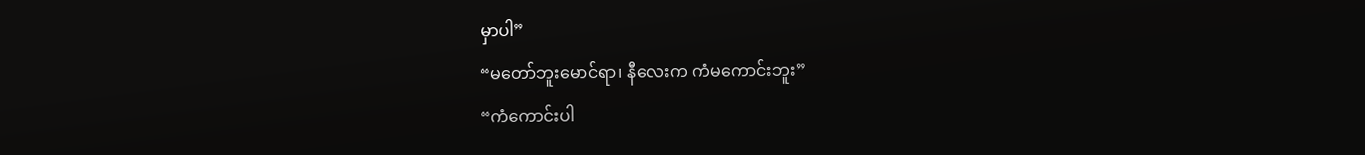မှာပါ”
“မတော်ဘူးမောင်ရာ၊ နီလေးက ကံမကောင်းဘူး”
“ကံကောင်းပါ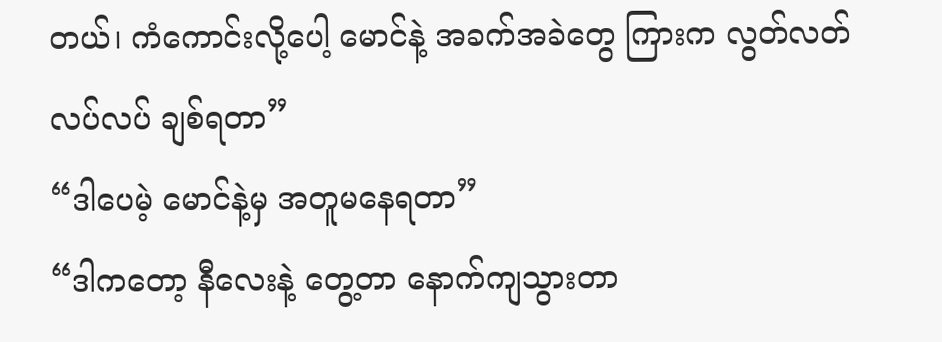တယ်၊ ကံကောင်းလို့ပေါ့ မောင်နဲ့ အခက်အခဲတွေ ကြားက လွတ်လတ်လပ်လပ် ချစ်ရတာ”
“ဒါပေမဲ့ မောင်နဲ့မှ အတူမနေရတာ”
“ဒါကတော့ နီလေးနဲ့ တွေ့တာ နောက်ကျသွားတာ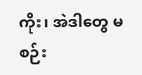ကိုး၊ အဲဒါတွေ မစဉ်း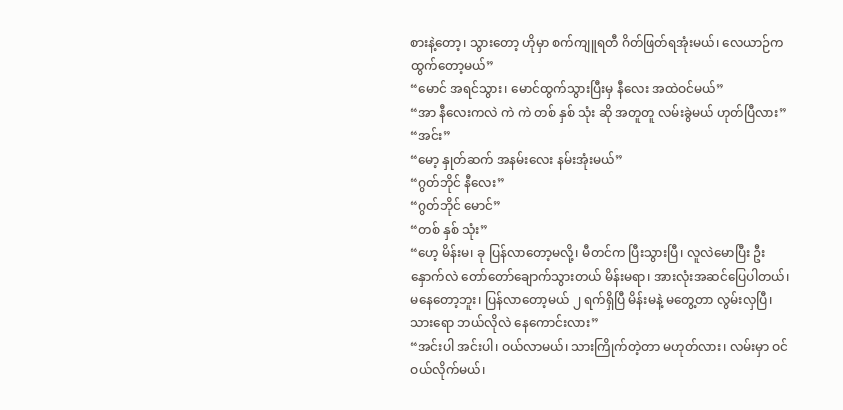စားနဲ့တော့၊ သွားတော့ ဟိုမှာ စက်ကျူရတီ ဂိတ်ဖြတ်ရအုံးမယ်၊ လေယာဉ်က ထွက်တော့မယ်”
“မောင် အရင်သွား၊ မောင်ထွက်သွားပြီးမှ နီလေး အထဲဝင်မယ်”
“အာ နီလေးကလဲ ကဲ ကဲ တစ် နှစ် သုံး ဆို အတူတူ လမ်းခွဲမယ် ဟုတ်ပြီလား”
“အင်း”
“မော့ နှုတ်ဆက် အနမ်းလေး နမ်းအုံးမယ်”
“ဂွတ်ဘိုင် နီလေး”
“ဂွတ်ဘိုင် မောင်”
“တစ် နှစ် သုံး”
“ဟေ့ မိန်းမ၊ ခု ပြန်လာတော့မလို့၊ မီတင်က ပြီးသွားပြီ၊ လူလဲမောပြီး ဦးနှောက်လဲ တော်တော်ချောက်သွားတယ် မိန်းမရာ၊ အားလုံးအဆင်ပြေပါတယ်၊ မနေတော့ဘူး၊ ပြန်လာတော့မယ် ၂ ရက်ရှိပြီ မိန်းမနဲ့ မတွေ့တာ လွမ်းလှပြီ၊ သားရော ဘယ်လိုလဲ နေကောင်းလား”
“အင်းပါ အင်းပါ၊ ဝယ်လာမယ်၊ သားကြိုက်တဲ့တာ မဟုတ်လား၊ လမ်းမှာ ဝင်ဝယ်လိုက်မယ်၊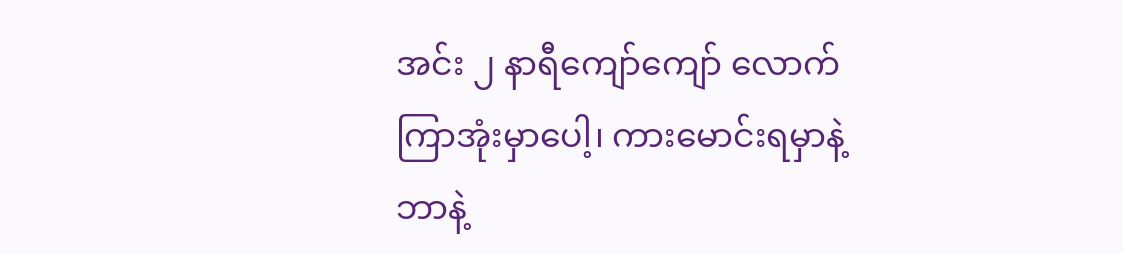အင်း ၂ နာရီကျော်ကျော် လောက်ကြာအုံးမှာပေါ့၊ ကားမောင်းရမှာနဲ့ ဘာနဲ့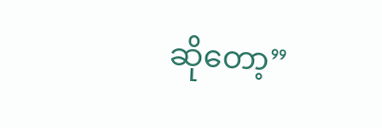ဆိုတော့”